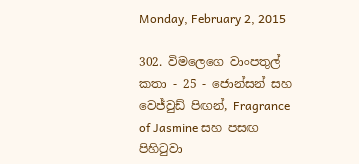Monday, February 2, 2015

302. විමලෙගෙ වාංපතුල් කතා - 25 - ජොන්සන් සහ වෙජ්වුඩ් පිඟන්, Fragrance of Jasmine සහ පසඟ පිහිටුවා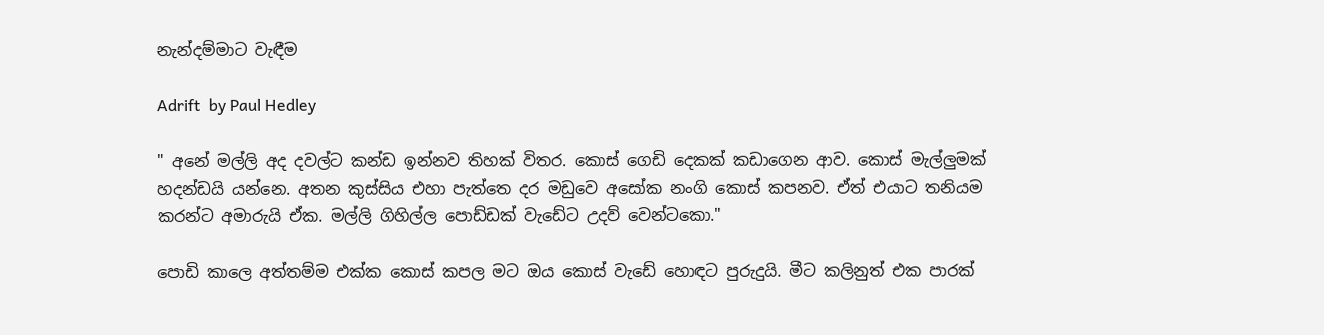නැන්දම්මාට වැඳීම

Adrift  by Paul Hedley

" අනේ මල්ලි අද දවල්ට කන්ඩ ඉන්නව තිහක් විතර. කොස් ගෙඩි දෙකක් කඩාගෙන ආව. කොස් මැල්ලුමක් හදන්ඩයි යන්නෙ. අතන කුස්සිය එහා පැත්තෙ දර මඩුවෙ අසෝක නංගි කොස් කපනව. ඒත් එයාට තනියම කරන්ට අමාරුයි ඒක. මල්ලි ගිහිල්ල පොඩ්ඩක් වැඩේට උදව් වෙන්ටකො."

පොඩි කාලෙ අත්තම්ම එක්ක කොස් කපල මට ඔය කොස් වැඩේ හොඳට පුරුදුයි. මීට කලිනුත් එක පාරක්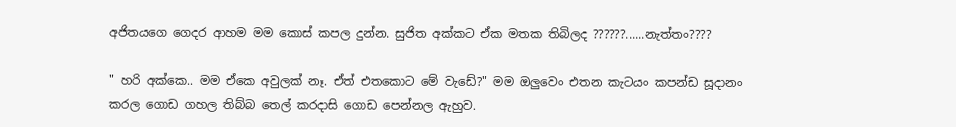අජිතයගෙ ගෙදර ආහම මම කොස් කපල දුන්න. සුජිත අක්කට ඒක මතක තිබිලද ??????......නැත්තං????

" හරි අක්කෙ.. මම ඒකෙ අවුලක් නෑ. ඒත් එතකොට මේ වැඩේ?" මම ඔලුවෙං එතන කැටයං කපන්ඩ සූදානං කරල ගොඩ ගහල තිබ්බ තෙල් කරදාසි ගොඩ පෙන්නල ඇහුව.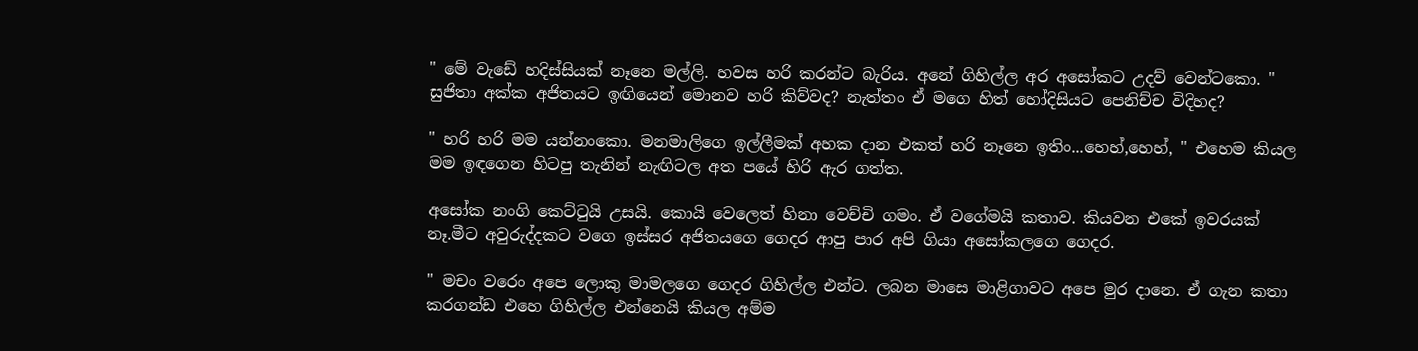" මේ වැඩේ හදිස්සියක් නෑනෙ මල්ලි. හවස හරි කරන්ට බැරිය. අනේ ගිහිල්ල අර අසෝකට උදව් වෙන්ටකො. " සුජිතා අක්ක අජිතයට ඉඟියෙන් මොනව හරි කිව්වද? නැත්තං ඒ මගෙ හිත් හෝදිසියට පෙනිච්ච විදිහද?

" හරි හරි මම යන්නංකො. මනමාලිගෙ ඉල්ලීමක් අහක දාන එකත් හරි නෑනෙ ඉතිං...හෙහ්,හෙහ්, " එහෙම කියල මම ඉඳගෙන හිටපු තැනින් නැඟිටල අත පයේ හිරි ඇර ගත්ත.

අසෝක නංගි කෙට්ටුයි උසයි. කොයි වෙලෙත් හිනා වෙච්චි ගමං. ඒ වගේමයි කතාව. කියවන එකේ ඉවරයක් නෑ.මීට අවුරුද්දකට වගෙ ඉස්සර අජිතයගෙ ගෙදර ආපු පාර අපි ගියා අසෝකලගෙ ගෙදර.

" මචං වරෙං අපෙ ලොකු මාමලගෙ ගෙදර ගිහිල්ල එන්ට. ලබන මාසෙ මාළිගාවට අපෙ මුර දානෙ. ඒ ගැන කතා කරගන්ඩ එහෙ ගිහිල්ල එන්නෙයි කියල අම්ම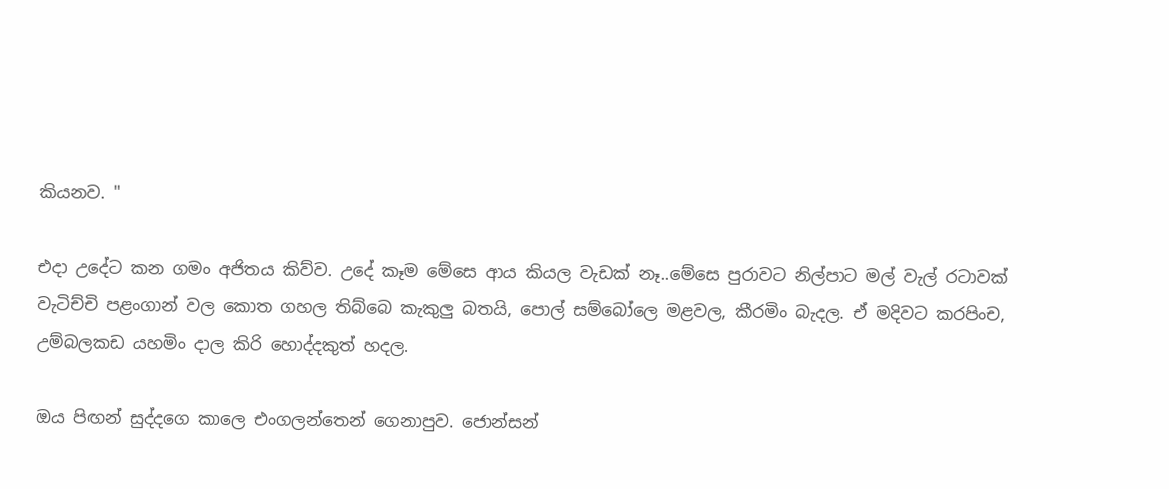කියනව. "

එදා උදේට කන ගමං අජිතය කිව්ව. උදේ කෑම මේසෙ ආය කියල වැඩක් නෑ..මේසෙ පුරාවට නිල්පාට මල් වැල් රටාවක් වැටිච්චි පළංගාන් වල කොත ගහල තිබ්බෙ කැකුලු බතයි, පොල් සම්බෝලෙ මළවල, කීරමිං බැදල. ඒ මදිවට කරපිංච, උම්බලකඩ යහමිං දාල කිරි හොද්දකුත් හදල.

ඔය පිඟන් සුද්දගෙ කාලෙ එංගලන්තෙන් ගෙනාපුව. ජොන්සන්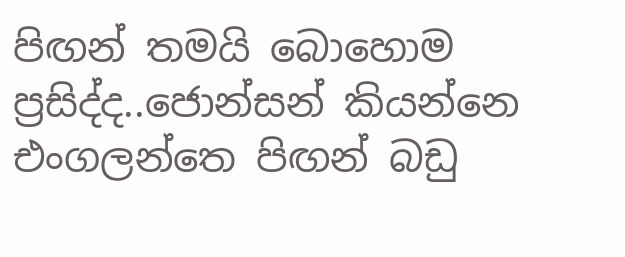පිඟන් තමයි බොහොම ප්‍රසිද්ද..ජොන්සන් කියන්නෙ එංගලන්තෙ පිඟන් බඩු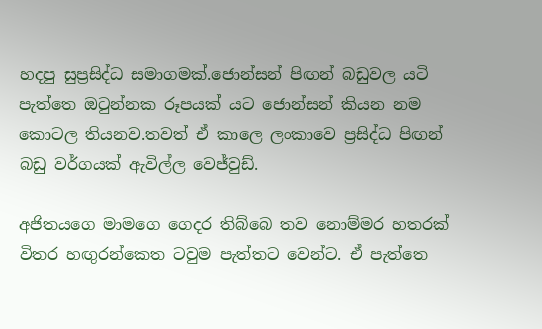හදපු සුප්‍රසිද්ධ සමාගමක්.ජොන්සන් පිඟන් බඩුවල යටි පැත්තෙ ඔටුන්නක රූපයක් යට ජොන්සන් කියන නම කොටල තියනව.තවත් ඒ කාලෙ ලංකාවෙ ප්‍රසිද්ධ පිඟන් බඩු වර්ගයක් ඇවිල්ල වෙජ්වුඩ්.

අජිතයගෙ මාමගෙ ගෙදර තිබ්බෙ තව නොම්මර හතරක් විතර හඟුරන්කෙත ටවුම පැත්තට වෙන්ට. ඒ පැත්තෙ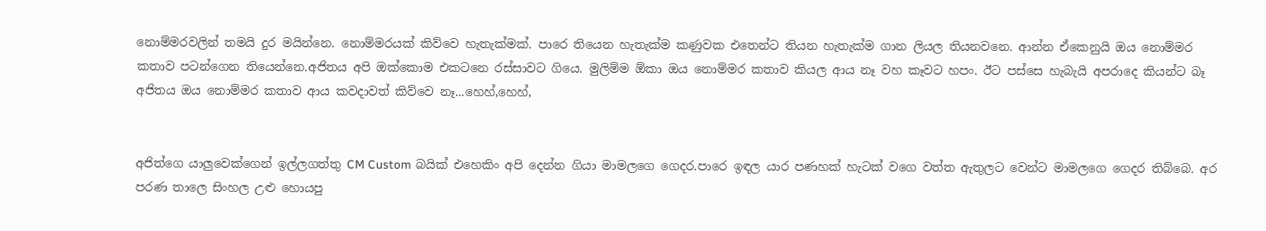නොම්මරවලින් තමයි දුර මයින්නෙ. නොම්මරයක් කිව්වෙ හැතැක්මක්. පාරෙ තියෙන හැතැක්ම කණුවක එතෙන්ට තියන හැතැක්ම ගාන ලියල තියනවනෙ. ආන්න ඒකෙනුයි ඔය නොම්මර කතාව පටන්ගෙන තියෙන්නෙ.අජිතය අපි ඔක්කොම එකටනෙ රස්සාවට ගියෙ. මුලිම්ම ඕකා ඔය නොම්මර කතාව කියල ආය නෑ වහ කෑවට හපං. ඊට පස්සෙ හැබැයි අපරාදෙ කියන්ට බෑ අජිතය ඔය නොම්මර කතාව ආය කවදාවත් කිව්වෙ නෑ...හෙහ්,හෙහ්,


අජිත්ගෙ යාලුවෙක්ගෙන් ඉල්ලගත්තු CM Custom බයික් එහෙකිං අපි දෙන්න ගියා මාමලගෙ ගෙදර.පාරෙ ඉඳල යාර පණහක් හැටක් වගෙ වත්ත ඇතුලට වෙන්ට මාමලගෙ ගෙදර තිබ්බෙ. අර පරණ තාලෙ සිංහල උළු හොයපු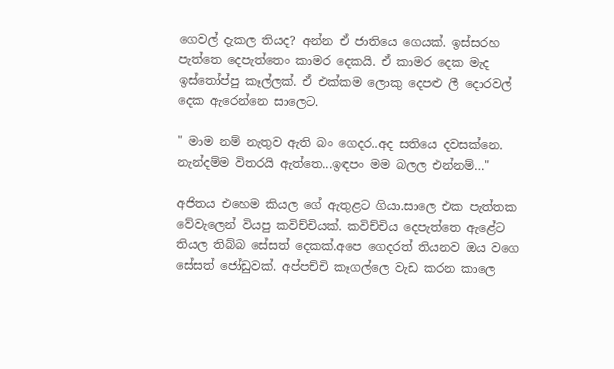ගෙවල් දැකල තියද? අන්න ඒ ජාතියෙ ගෙයක්. ඉස්සරහ පැත්තෙ දෙපැත්තෙං කාමර දෙකයි. ඒ කාමර දෙක මැද ඉස්තෝප්පු කෑල්ලක්. ඒ එක්කම ලොකු දෙපළු ලී දොරවල් දෙක ඇරෙන්නෙ සාලෙට.

" මාම නම් නැතුව ඇති බං ගෙදර..අද සතියෙ දවසක්නෙ. නැන්දම්ම විතරයි ඇත්තෙ...ඉඳපං මම බලල එන්නම්…"

අජිතය එහෙම කියල ගේ ඇතුළට ගියා.සාලෙ එක පැත්තක වේවැලෙන් වියපු කවිච්චියක්. කවිච්චිය දෙපැත්තෙ ඇළේට තියල තිබ්බ සේසත් දෙකක්.අපෙ ගෙදරත් තියනව ඔය වගෙ සේසත් ජෝඩුවක්. අප්පච්චි කෑගල්ලෙ වැඩ කරන කාලෙ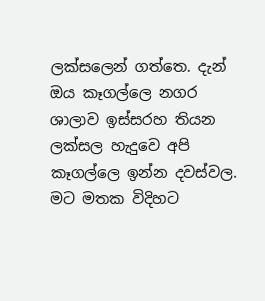ලක්සලෙන් ගත්තෙ. දැන් ඔය කෑගල්ලෙ නගර ශාලාව ඉස්සරහ තියන ලක්සල හැදුවෙ අපි කෑගල්ලෙ ඉන්න දවස්වල. මට මතක විදිහට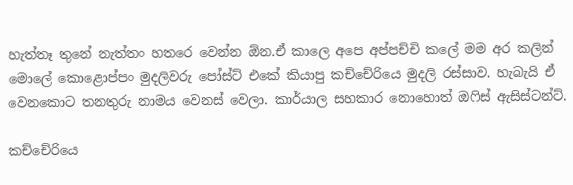හැත්තෑ තුනේ නැත්තං හතරෙ වෙන්න ඕන.ඒ කාලෙ අපෙ අප්පච්චි කලේ මම අර කලින් මොලේ කොළොප්පං මුදලිවරු පෝස්ට් එකේ කියාපු කච්චේරියෙ මුදලි රස්සාව. හැබැයි ඒ වෙනකොට තනතුරු නාමය වෙනස් වෙලා. කාර්යාල සහකාර නොහොත් ඔෆිස් ඇසිස්ටන්ට්.

කච්චේරියෙ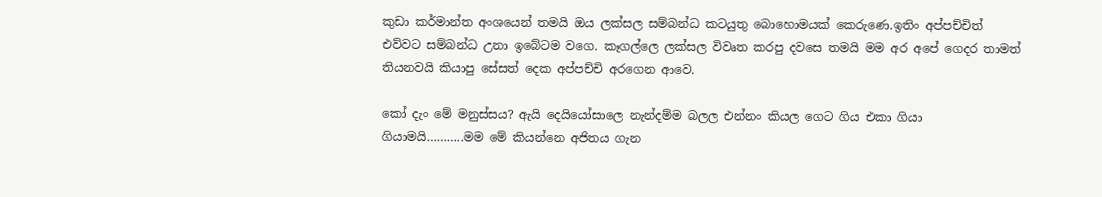කුඩා කර්මාන්ත අංශයෙන් තමයි ඔය ලක්සල සම්බන්ධ කටයුතු බොහොමයක් කෙරුණෙ.ඉතිං අප්පච්චිත් එව්වට සම්බන්ධ උනා ඉබේටම වගෙ. කෑගල්ලෙ ලක්සල විවෘත කරපු දවසෙ තමයි මම අර අපේ ගෙදර තාමත් තියනවයි කියාපු සේසත් දෙක අප්පච්චි අරගෙන ආවෙ.

කෝ දැං මේ මනුස්සය? ඇයි දෙයියෝසාලෙ නැන්දම්ම බලල එන්නං කියල ගෙට ගිය එකා ගියා ගියාමයි………..මම මේ කියන්නෙ අජිතය ගැන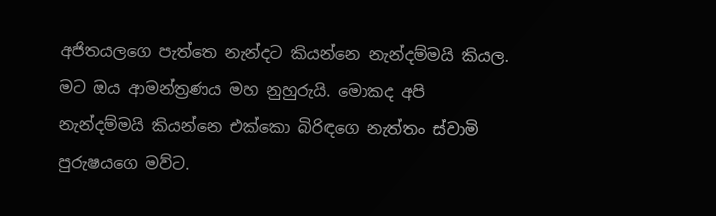අජිතයලගෙ පැත්තෙ නැන්දට කියන්නෙ නැන්දම්මයි කියල. මට ඔය ආමන්ත්‍රණය මහ නුහුරුයි. මොකද අපි නැන්දම්මයි කියන්නෙ එක්කො බිරිඳගෙ නැත්තං ස්වාමි පුරුෂයගෙ මව්ට.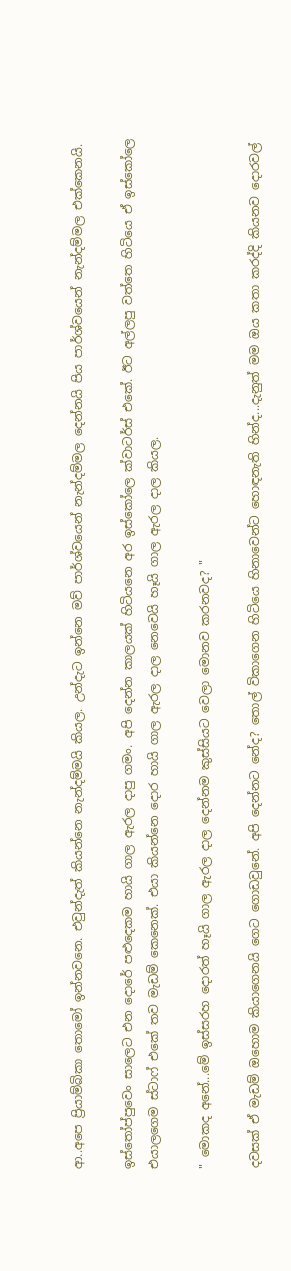ආ..අපෙ ප්‍රියාම්බිකා තොමෝ ඉන්නවනෙ. එවුන්දැත් කියන්නෙ නැන්දම්මයි කියල. උන්දැට ඉන්නෙ මව් පාර්ශ්වයෙන් නැන්දම්මල දෙන්නයි පිය පාර්ශ්වයෙන් නැන්දම්මල එක්කෙනයි.

ඉස්තෝප්පුවෙං සාලෙට එන දොරේ පළුදෙකම හායි ගාල ඇරල දාපු ගමං. අපි දෙන්න කාලයක් හිටියනෙ අර ඉස්කෝලෙ ක්වාටර්ස් එකේ. ඊට අල්ලපු වත්තෙ හිටියෙ ඒ ඉස්කෝලෙ එයාලගෙම ස්ටාෆ් එකේ තව මැඩම් කෙනෙක්. එයා කියන්නෙ දොර හායි ගාල ඇරල දාල නෙවෙයි හෑයි ගාල ඇරල දාල කියල.

" මොකද අනේ...මේ ඉස්සරහ දොරත් හෑයි ගාල ඇරල දාල දෙන්නම කුස්සියට වෙලා මොනව කරනවද? "

දවසක් ඒ මැඩම් ඔහොම කියාගෙනයි ගෙට ගොඩවුනේ. අපි දෙන්නට නේද? තොල් විකාගෙන හිටියෙ හිනාවෙන්ට හොඳනැති හින්ද...දැනුත් මම ඔය කතා කරද්දි කියනව දොරවල්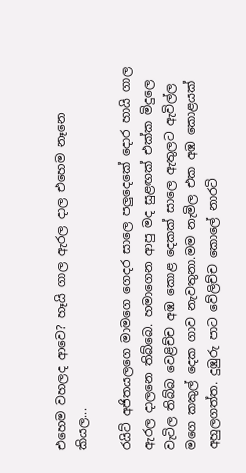එහෙම වහලද ආවෙ? හෑයි ගාල ඇරල දාල එහෙම නෑනෙ කියල...

රයිට් අජිතයලගෙ මාමගෙ ගෙදර සාලෙ පලුදෙකේ දොර හායි ගාල ඇරල දාලනෙ තිබ්බෙ. හමාගෙන ආපු මද සුළඟක් එක්ක මිදුලෙ වැටිල තිබ්බ වෙළිච්ච අඹ කොළ දෙකක් සාලෙ ඇතුලට ඇවිල්ල මගෙ කකුල් දෙක ගාව නැවතුනා.මම නැමිල එක අඹ කොළයක් අහුලගත්ත. දුඹුරු පාට වේලිච්ච කොලේ නාරටි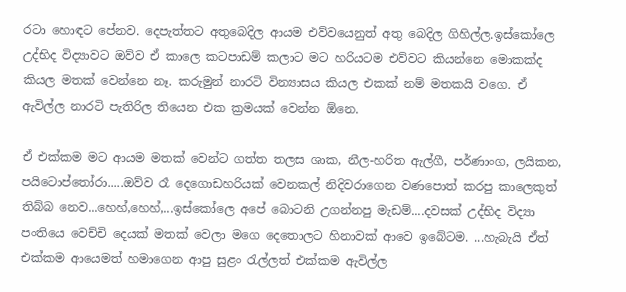රටා හොඳට පේනව. දෙපැත්තට අතුබෙදිල ආයම එව්වයෙනුත් අතු බෙදිල ගිහිල්ල.ඉස්කෝලෙ උද්භිද විද්‍යාවට ඔව්ව ඒ කාලෙ කටපාඩම් කලාට මට හරියටම එව්වට කියන්නෙ මොකක්ද කියල මතක් වෙන්නෙ නෑ. කරුමුන් නාරටි වින්‍යාසය කියල එකක් නම් මතකයි වගෙ. ඒ ඇවිල්ල නාරටි පැතිරිල තියෙන එක ක්‍රමයක් වෙන්න ඕනෙ.

ඒ එක්කම මට ආයම මතක් වෙන්ට ගත්ත තලස ශාක, නීල-හරිත ඇල්ගී, පර්ණාංග, ලයිකන, පයිටොප්තෝරා.....ඔව්ව රෑ දෙගොඩහරියක් වෙනකල් නිදිවරාගෙන වණපොත් කරපු කාලෙකුත් තිබ්බ නෙව...හෙහ්,හෙහ්,...ඉස්කෝලෙ අපේ බොටනි උගන්නපු මැඩම්....දවසක් උද්භිද විද්‍යා පංතියෙ වෙච්චි දෙයක් මතක් වෙලා මගෙ දෙතොලට හිනාවක් ආවෙ ඉබේටම. ...හැබැයි ඒත් එක්කම ආයෙමත් හමාගෙන ආපු සුළං රැල්ලත් එක්කම ඇවිල්ල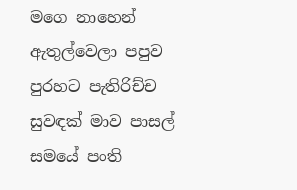මගෙ නාහෙන් ඇතුල්වෙලා පපුව පුරහට පැතිරිච්ච සුවඳක් මාව පාසල් සමයේ පංති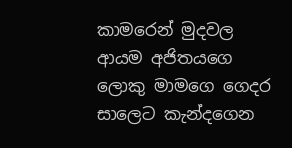කාමරෙන් මුදවල ආයම අජිතයගෙ ලොකු මාමගෙ ගෙදර සාලෙට කැන්දගෙන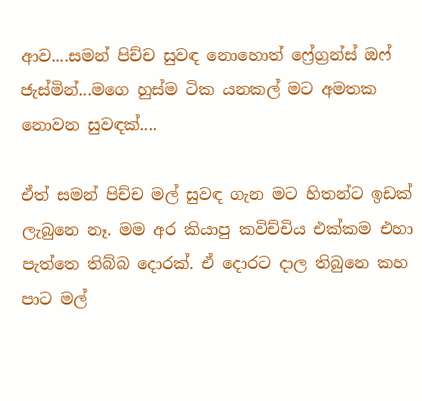ආව....සමන් පිච්ච සුවඳ නොහොත් ෆ්‍රේග්‍රන්ස් ඔෆ් ජැස්මින්...මගෙ හුස්ම ටික යනකල් මට අමතක නොවන සුවඳක්....

ඒත් සමන් පිච්ච මල් සුවඳ ගැන මට හිතන්ට ඉඩක් ලැබුනෙ නෑ. මම අර කියාපු කවිච්චිය එක්කම එහා පැත්තෙ තිබ්බ දොරක්. ඒ දොරට දාල තිබුනෙ කහ පාට මල්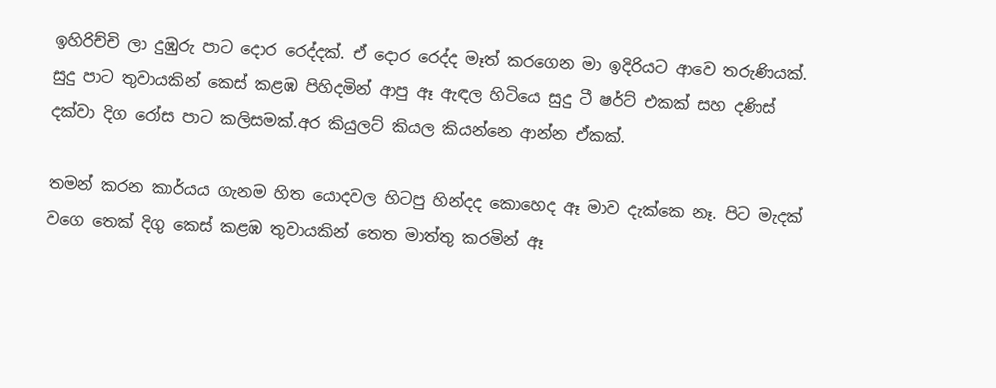ඉහිරිච්චි ලා දුඹුරු පාට දොර රෙද්දක්. ඒ දොර රෙද්ද මෑත් කරගෙන මා ඉදිරියට ආවෙ තරුණියක්. සුදු පාට තුවායකින් කෙස් කළඹ පිහිදමින් ආපු ඈ ඇඳල හිටියෙ සුදු ටී ෂර්ට් එකක් සහ දණිස් දක්වා දිග රෝස පාට කලිසමක්.අර කියුලට් කියල කියන්නෙ ආන්න ඒකක්.

තමන් කරන කාර්යය ගැනම හිත යොදවල හිටපු හින්දද කොහෙද ඈ මාව දැක්කෙ නෑ. පිට මැදක් වගෙ තෙක් දිගු කෙස් කළඹ තුවායකින් තෙත මාත්තු කරමින් ඈ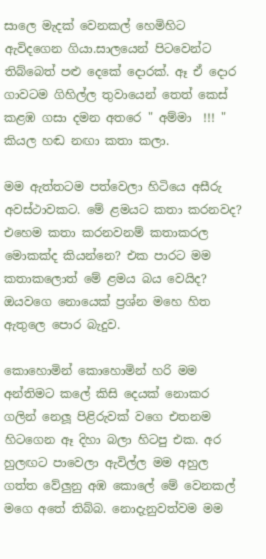සාලෙ මැදක් වෙනකල් හෙමිහිට ඇවිදගෙන ගියා.සාලයෙන් පිටවෙන්ට තිබ්බෙත් පළු දෙකේ දොරක්. ඈ ඒ දොර ගාවටම ගිහිල්ල තුවායෙන් තෙත් කෙස් කළඹ ගසා දමන අතරෙ " අම්මා  !!! " කියල හඬ නඟා කතා කලා.

මම ඇත්තටම පත්වෙලා හිටියෙ අසීරු අවස්ථාවකට. මේ ළමයට කතා කරනවද? එහෙම කතා කරනවනම් කතාකරල මොකක්ද කියන්නෙ? එක පාරට මම කතාකලොත් මේ ළමය බය වෙයිද? ඔයවගෙ නොයෙක් ප්‍රශ්න මහෙ හිත ඇතුලෙ පොර බැදුව.

කොහොමින් කොහොමින් හරි මම අන්තිමට කලේ කිසි දෙයක් නොකර ගලින් නෙලූ පිළිරුවක් වගෙ එතනම හිටගෙන ඈ දිහා බලා හිටපු එක. අර හුලඟට පාවෙලා ඇවිල්ල මම අහුල ගත්ත වේලුනු අඹ කොලේ මේ වෙනකල් මගෙ අතේ තිබ්බ. නොදැනුවත්වම මම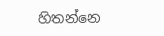හිතන්නෙ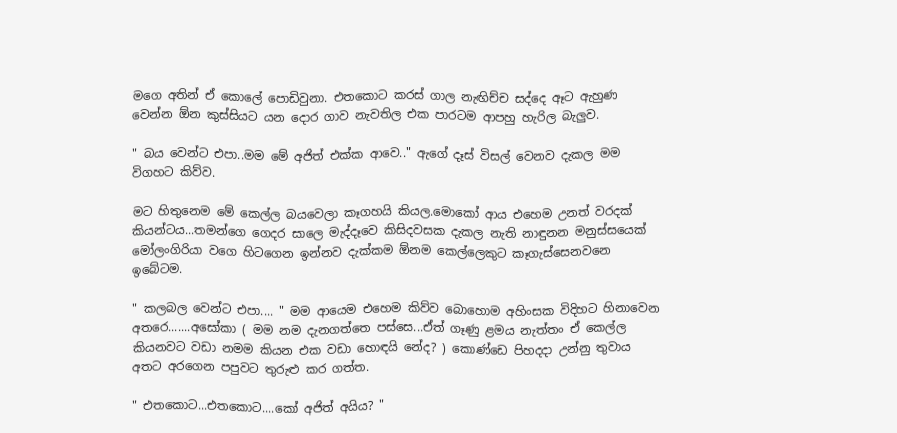මගෙ අතින් ඒ කොලේ පොඩිවුනා. එතකොට කරස් ගාල නැඟිච්ච සද්දෙ ඈට ඇහුණ වෙන්න ඕන කුස්සියට යන දොර ගාව නැවතිල එක පාරටම ආපහු හැරිල බැලුව.

" බය වෙන්ට එපා..මම මේ අජිත් එක්ක ආවෙ.." ඇගේ දෑස් විසල් වෙනව දැකල මම විගහට කිව්ව.

මට හිතුනෙම මේ කෙල්ල බයවෙලා කෑගහයි කියල.මොකෝ ආය එහෙම උනත් වරදක් කියන්ටය...තමන්ගෙ ගෙදර සාලෙ මැද්දෑවෙ කිසිදවසක දැකල නැති නාඳුනන මනුස්සයෙක් මෝලංගිරියා වගෙ හිටගෙන ඉන්නව දැක්කම ඕනම කෙල්ලෙකුට කෑගැස්සෙනවනෙ ඉබේටම.

" කලබල වෙන්ට එපා.... " මම ආයෙම එහෙම කිව්ව බොහොම අහිංසක විදිහට හිනාවෙන අතරෙ.......අසෝකා ( මම නම දැනගත්තෙ පස්සෙ...ඒත් ගෑණු ළමය නැත්තං ඒ කෙල්ල කියනවට වඩා නමම කියන එක වඩා හොඳයි නේද? ) කොණ්ඩෙ පිහදදා උන්නු තුවාය අතට අරගෙන පපුවට තුරුළු කර ගත්ත.

" එතකොට...එතකොට....කෝ අජිත් අයිය? "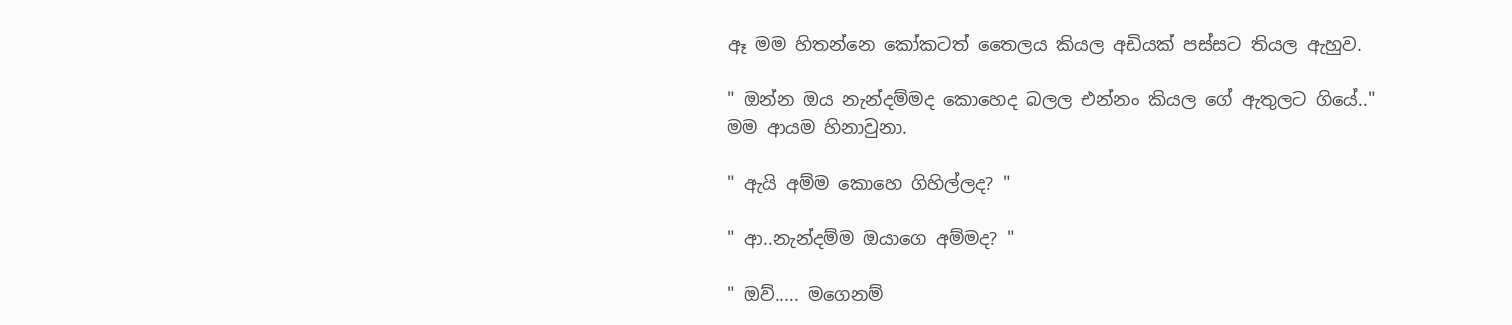ඈ මම හිතන්නෙ කෝකටත් තෛලය කියල අඩියක් පස්සට තියල ඇහුව.

" ඔන්න ඔය නැන්දම්මද කොහෙද බලල එන්නං කියල ගේ ඇතුලට ගියේ.." මම ආයම හිනාවුනා.

" ඇයි අම්ම කොහෙ ගිහිල්ලද? "

" ආ..නැන්දම්ම ඔයාගෙ අම්මද? "

" ඔව්..... මගෙනම්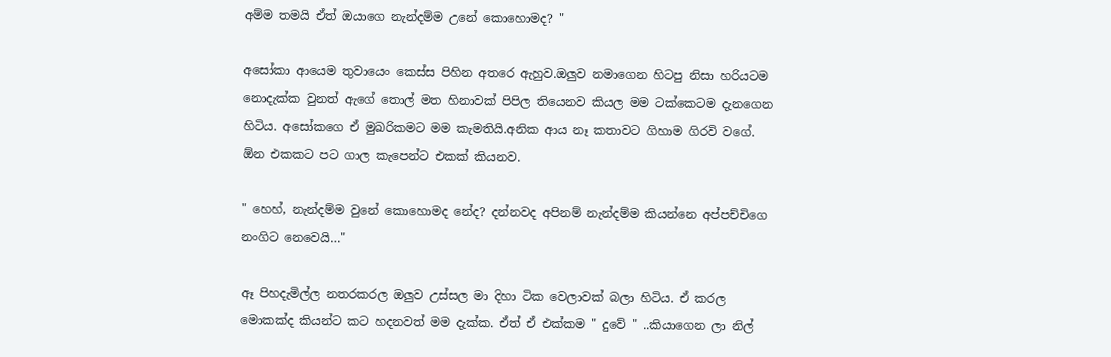අම්ම තමයි ඒත් ඔයාගෙ නැන්දම්ම උනේ කොහොමද? "

අසෝකා ආයෙම තුවායෙං කෙස්ස පිහින අතරෙ ඇහුව.ඔලුව නමාගෙන හිටපු නිසා හරියටම නොදැක්ක වුනත් ඇගේ තොල් මත හිනාවක් පිපිල තියෙනව කියල මම ටක්කෙටම දැනගෙන හිටිය. අසෝකගෙ ඒ මුඛරිකමට මම කැමතියි.අනික ආය නෑ කතාවට ගිහාම ගිරවි වගේ. ඕන එකකට පට ගාල කැපෙන්ට එකක් කියනව.

" හෙහ්, නැන්දම්ම වුනේ කොහොමද නේද? දන්නවද අපිනම් නැන්දම්ම කියන්නෙ අප්පච්චිගෙ නංගිට නෙවෙයි…"

ඈ පිහදැමිල්ල නතරකරල ඔලුව උස්සල මා දිහා ටික වෙලාවක් බලා හිටිය. ඒ කරල මොකක්ද කියන්ට කට හදනවත් මම දැක්ක. ඒත් ඒ එක්කම " දුවේ " ..කියාගෙන ලා නිල්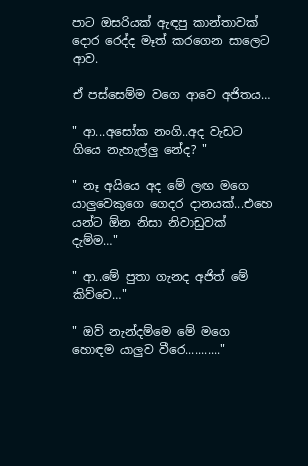පාට ඔසරියක් ඇඳපු කාන්තාවක් දොර රෙද්ද මෑත් කරගෙන සාලෙට ආව.

ඒ පස්සෙම්ම වගෙ ආවෙ අජිතය…

" ආ...අසෝක නංගි..අද වැඩට ගියෙ නැහැල්ලු නේද? "

" නෑ අයියෙ අද මේ ලඟ මගෙ යාලුවෙකුගෙ ගෙදර දානයක්...එහෙ යන්ට ඕන නිසා නිවාඩුවක් දැම්ම…"

" ආ..මේ පුතා ගැනද අජිත් මේ කිව්වෙ…"

" ඔව් නැන්දම්මෙ මේ මගෙ හොඳම යාලුව වීරෙ..........."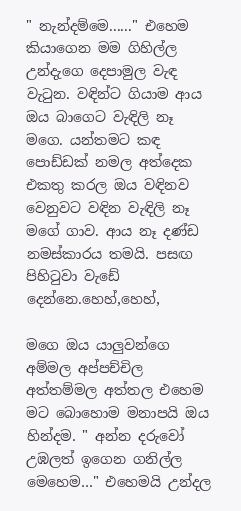" නැන්දම්මෙ......" එහෙම කියාගෙන මම ගිහිල්ල උන්දැගෙ දෙපාමුල වැඳ වැටුන. වඳින්ට ගියාම ආය ඔය බාගෙට වැඳිලි නෑ මගෙ. යන්තමට කඳ පොඩ්ඩක් නමල අත්දෙක එකතු කරල ඔය වඳිනව වෙනුවට වඳින වැඳිලි නෑ මගේ ගාව. ආය නෑ දණ්ඩ නමස්කාරය තමයි. පසඟ පිහිටුවා වැඩේ දෙන්නෙ.හෙහ්,හෙහ්,

මගෙ ඔය යාලුවන්ගෙ අම්මල අප්පච්චිල අත්තම්මල අත්තල එහෙම මට බොහොම මනාපයි ඔය හින්දම. " අන්න දරුවෝ උඹලත් ඉගෙන ගනිල්ල මෙහෙම…" එහෙමයි උන්දල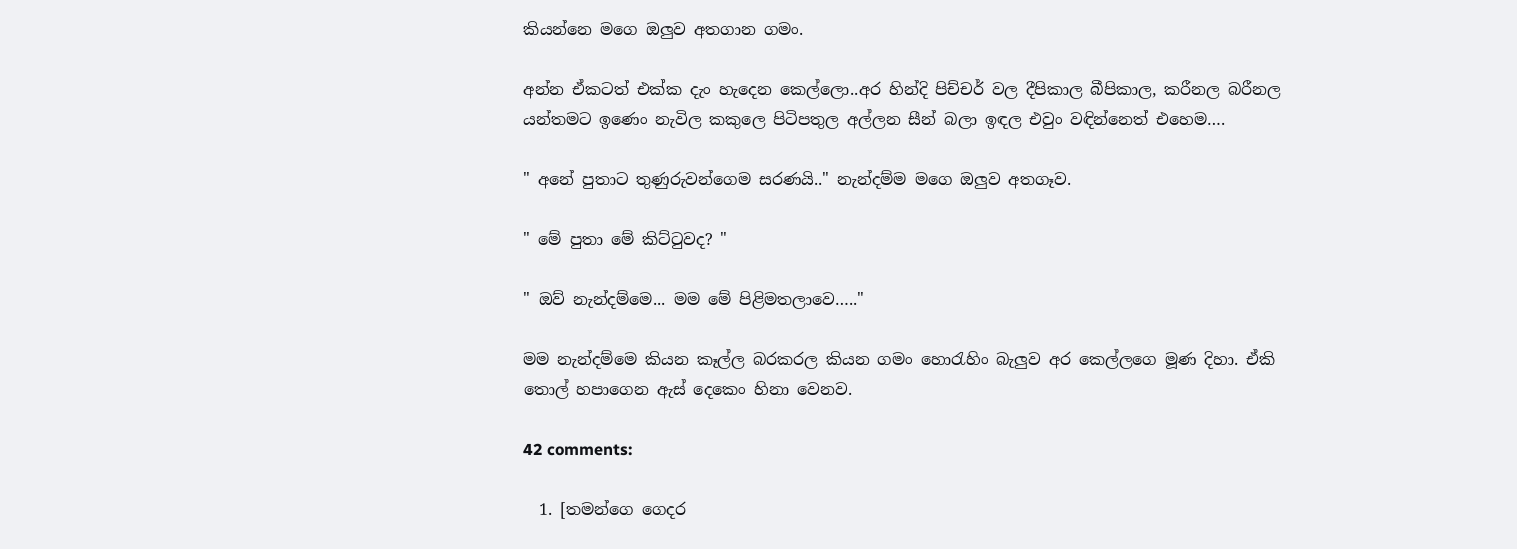කියන්නෙ මගෙ ඔලුව අතගාන ගමං.

අන්න ඒකටත් එක්ක දැං හැදෙන කෙල්ලො..අර හින්දි පිච්චර් වල දීපිකාල බීපිකාල, කරීනල බරීනල යන්තමට ඉණෙං නැවිල කකුලෙ පිටිපතුල අල්ලන සීන් බලා ඉඳල එවුං වඳින්නෙත් එහෙම….

" අනේ පුතාට තුණුරුවන්ගෙම සරණයි.." නැන්දම්ම මගෙ ඔලුව අතගෑව.

" මේ පුතා මේ කිට්ටුවද? "

" ඔව් නැන්දම්මෙ... මම මේ පිළිමතලාවෙ….."

මම නැන්දම්මෙ කියන කෑල්ල බරකරල කියන ගමං හොරැහිං බැලුව අර කෙල්ලගෙ මූණ දිහා. ඒකි තොල් හපාගෙන ඇස් දෙකෙං හිනා වෙනව.

42 comments:

  1. [තමන්ගෙ ගෙදර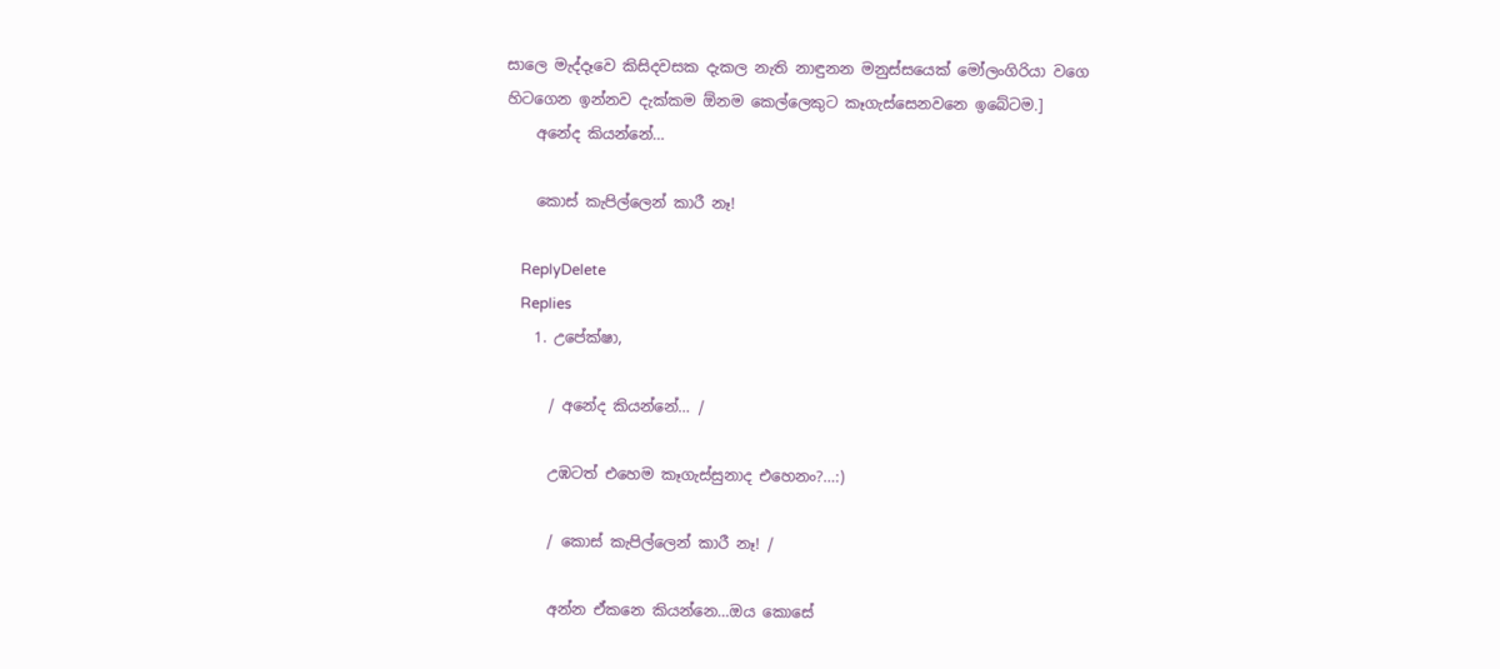සාලෙ මැද්දෑවෙ කිසිදවසක දැකල නැති නාඳුනන මනුස්සයෙක් මෝලංගිරියා වගෙ හිටගෙන ඉන්නව දැක්කම ඕනම කෙල්ලෙකුට කෑගැස්සෙනවනෙ ඉබේටම.]
    අනේද කියන්නේ...

    කොස් කැපිල්ලෙන් කාරී නෑ!

    ReplyDelete
    Replies
    1. උපේක්ෂා,

      / අනේද කියන්නේ… /

      උඹටත් එහෙම කෑගැස්සුනාද එහෙනං?...:)

      / කොස් කැපිල්ලෙන් කාරී නෑ! /

      අන්න ඒකනෙ කියන්නෙ...ඔය කොසේ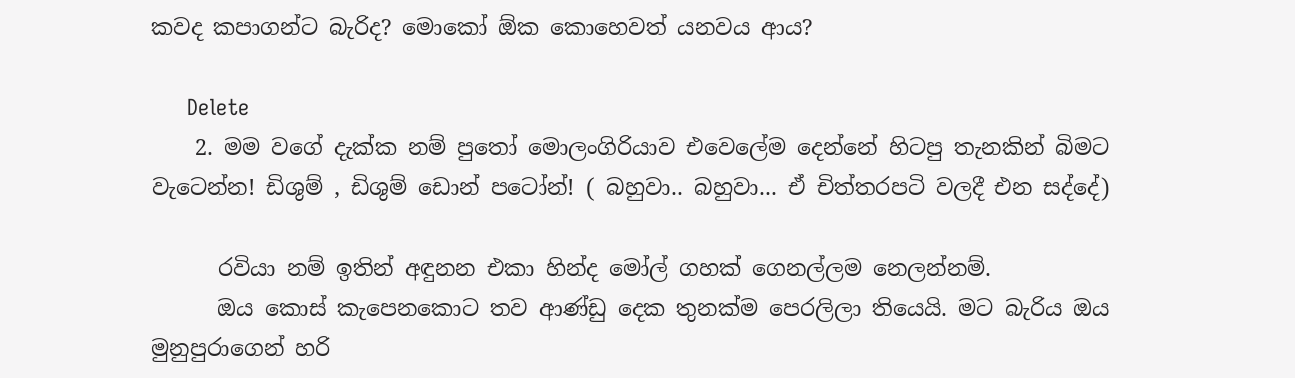කවද කපාගන්ට බැරිද? මොකෝ ඕක කොහෙවත් යනවය ආය?

      Delete
    2. මම වගේ දැක්ක නම් පුතෝ මොලංගිරියාව එවෙලේම දෙන්නේ හිටපු තැනකින් බිමට වැටෙන්න! ඩිශුම් , ඩිශුම් ඩොන් පටෝන්! ( බහුවා.. බහුවා... ඒ චිත්තරපටි වලදී එන සද්දේ)

      රවියා නම් ඉතින් අඳුනන එකා හින්ද මෝල් ගහක් ගෙනල්ලම නෙලන්නම්.
      ඔය කොස් කැපෙනකොට තව ආණ්ඩු දෙක තුනක්ම පෙරලිලා තියෙයි. මට බැරිය ඔය මුනුපුරාගෙන් හරි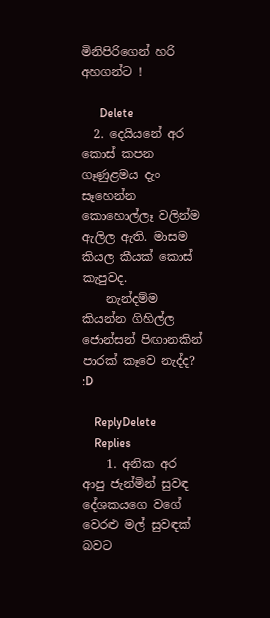මිනිපිරිගෙන් හරි අහගන්ට !

      Delete
  2. දෙයියන‍ේ අර කොස් කපන ගෑණුළමය දැං සෑහෙන්න කොහොල්ලෑ වලින්ම ඇලිල ඇති. මාසම කියල කීයක් කොස් කැපුවද.
    නැන්දම්ම කියන්න ගිහිල්ල ජොන්සන් පිඟානකින් පාරක් කෑවෙ නැද්ද? :D

    ReplyDelete
    Replies
    1. අනික අර ආපු ජැන්මින් සුවඳ දේශකයගෙ වගේ වෙරළු මල් සුවඳක් බවට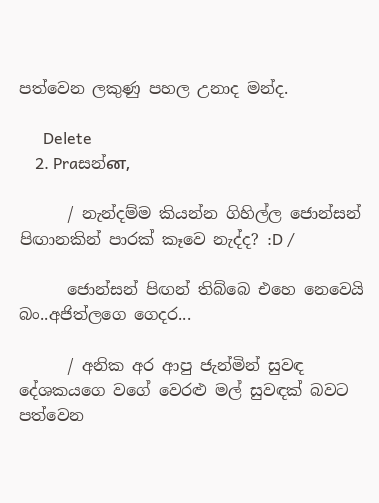පත්වෙන ලකුණු පහල උනාද මන්ද.

      Delete
    2. Praසන්ன,

      / නැන්දම්ම කියන්න ගිහිල්ල ජොන්සන් පිඟානකින් පාරක් කෑවෙ නැද්ද? :D /

      ජොන්සන් පිඟන් තිබ්බෙ එහෙ නෙවෙයි බං..අජිත්ලගෙ ගෙදර...

      / අනික අර ආපු ජැන්මින් සුවඳ දේශකයගෙ වගේ වෙරළු මල් සුවඳක් බවට පත්වෙන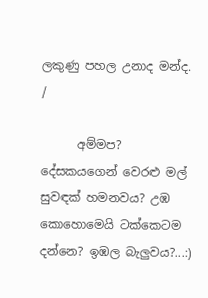ලකුණු පහල උනාද මන්ද. /

      අම්මප? දේසකයගෙන් වෙරළු මල් සුවඳක් හමනවය? උඹ කොහොමෙයි ටක්කෙටම දන්නෙ? ඉඹල බැලුවය?...:)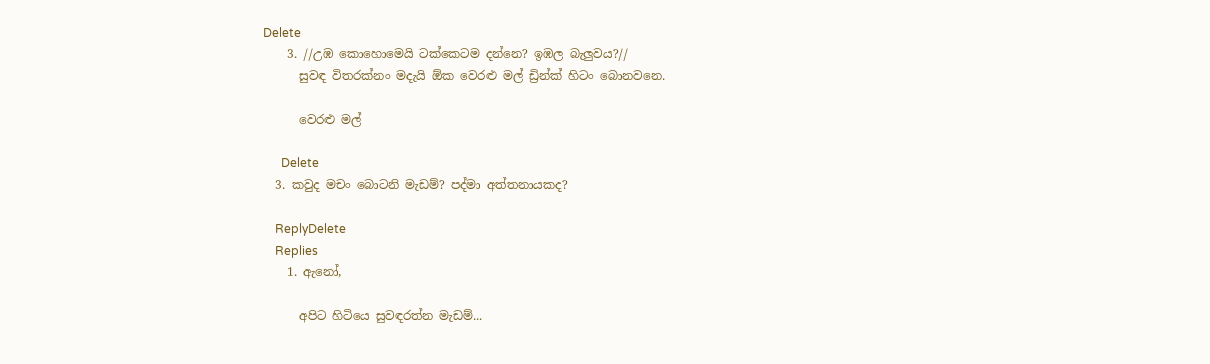Delete
    3. //උඹ කොහොමෙයි ටක්කෙටම දන්නෙ? ඉඹල බැලුවය?//
      සුවඳ විතරක්නං මදැයි ඕක වෙරළු මල් ඩ්‍රින්ක් හිටං බොනවනෙ.

      වෙරළු මල්

      Delete
  3. කවුද මචං බොටනි මැඩම්? පද්මා අත්තනායකද?

    ReplyDelete
    Replies
    1. ඇනෝ,

      අපිට හිටියෙ සුවඳරත්න මැඩම්...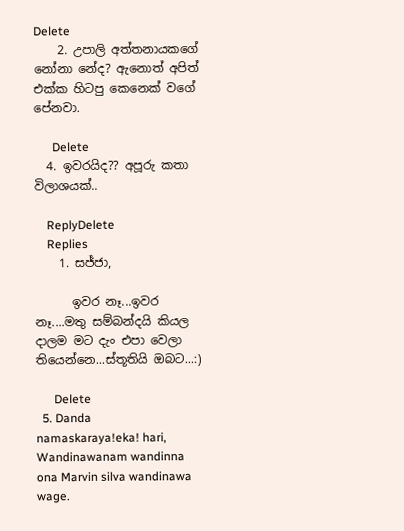Delete
    2. උපාලි අත්තනායකගේ නෝනා නේද? ඇනොත් අපිත් එක්ක හිටපු කෙනෙක් වගේ පේනවා.

      Delete
  4. ඉවරයිද?? අපූරු කතා විලාශයක්..

    ReplyDelete
    Replies
    1. සජ්ජා,

      ඉවර නෑ...ඉවර නෑ....මතු සම්බන්දයි කියල දාලම මට දැං එපා වෙලා තියෙන්නෙ...ස්තූතියි ඔබට...:)

      Delete
  5. Danda namaskaraya!eka! hari, Wandinawanam wandinna ona Marvin silva wandinawa wage.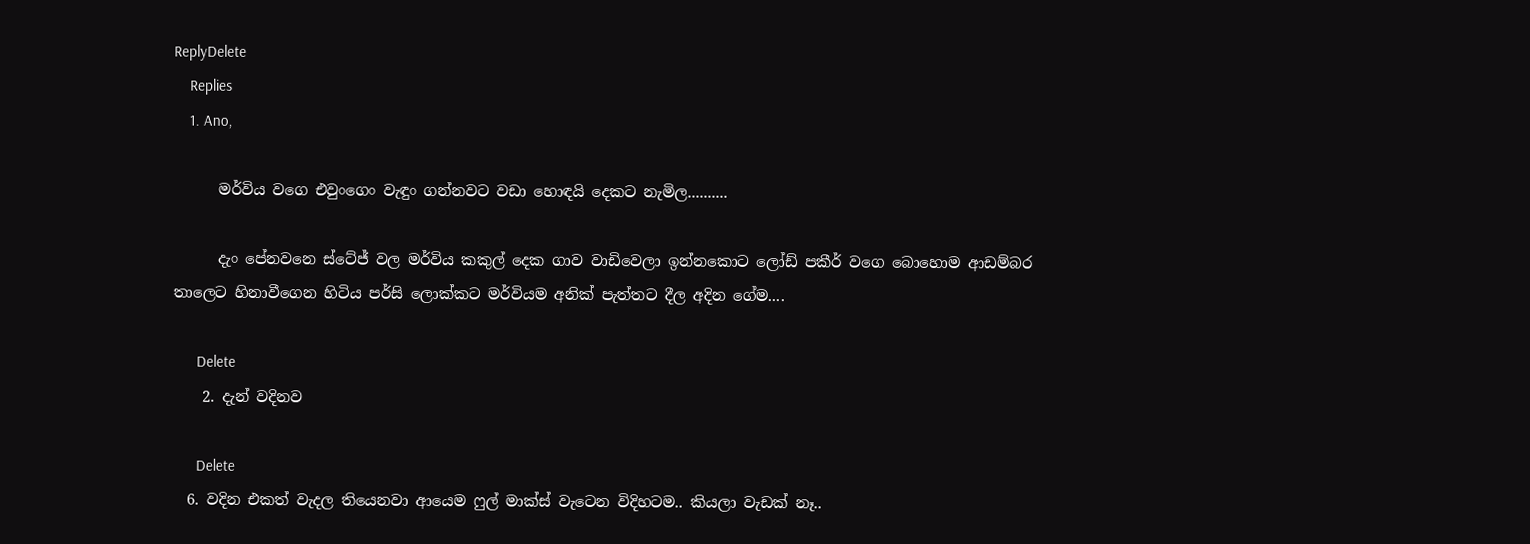ReplyDelete
    Replies
    1. Ano,

      මර්විය වගෙ එවුංගෙං වැඳුං ගන්නවට වඩා හොඳයි දෙකට නැමිල..........

      දැං පේනවනෙ ස්ටේජ් වල මර්විය කකුල් දෙක ගාව වාඩිවෙලා ඉන්නකොට ලෝඩ් පකීර් වගෙ බොහොම ආඩම්බර තාලෙට හිනාවීගෙන හිටිය පර්සි ලොක්කට මර්වියම අනික් පැත්තට දීල අදින ගේම....

      Delete
    2. දැන් වදිනව

      Delete
  6. වදින එකත් වැදල තියෙනවා ආයෙම ෆුල් මාක්ස් වැටෙන විදිහටම.. කියලා වැඩක් නෑ..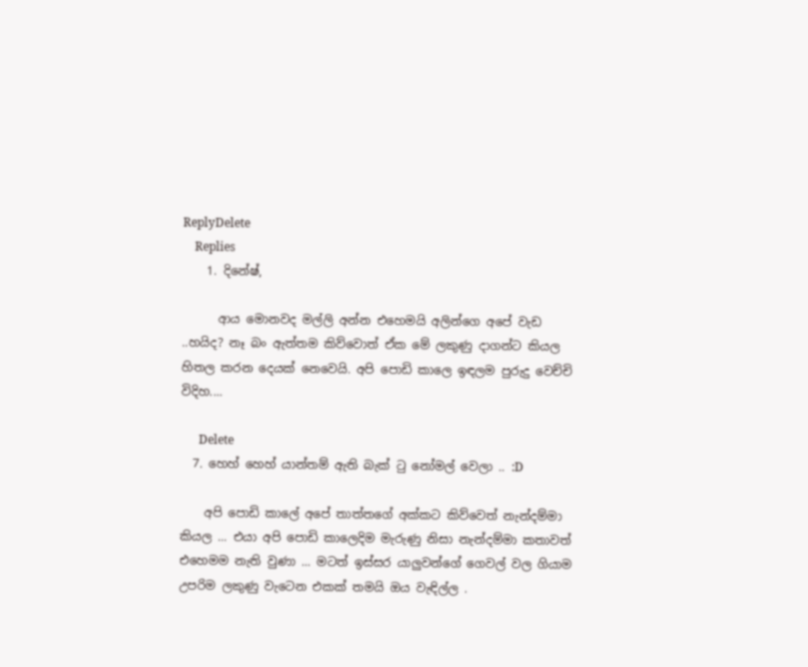ReplyDelete
    Replies
    1. දිනේෂ්,

      ආය මොනවද මල්ලි අන්න එහෙමයි අලින්ගෙ අපේ වැඩ ..හයිද? නෑ බං ඇත්තම කිව්වොත් ඒක මේ ලකුණු දාගන්ට කියල හිතල කරන දෙයක් නෙවෙයි. අපි පොඩි කාලෙ ඉඳලම පුරුදු වෙච්චි විදිහ....

      Delete
  7. හෙහ් හෙහ් යාන්තම් ඇති බැක් ටු නෝමල් වෙලා .. :D

    අපි පොඩි කාලේ අපේ තාත්තගේ අක්කට කිව්වෙත් නැන්දම්මා කියල ... එයා අපි පොඩි කාලෙදිම මැරුණු නිසා නැන්දම්මා කතාවත් එහෙමම නැති වුණා ... මටත් ඉස්සර යාලුවන්ගේ ගෙවල් වල ගියාම උපරිම ලකුණු වැටෙන එකක් තමයි ඔය වැඳිල්ල .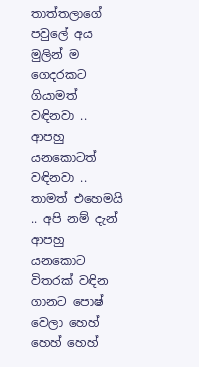තාත්තලාගේ පවුලේ අය මුලින් ම ගෙදරකට ගියාමත් වඳිනවා .. ආපහු යනකොටත් වඳිනවා .. තාමත් එහෙමයි .. අපි නම් දැන් ආපහු යනකොට විතරක් වඳින ගානට පොෂ් වෙලා හෙහ් හෙහ් හෙහ්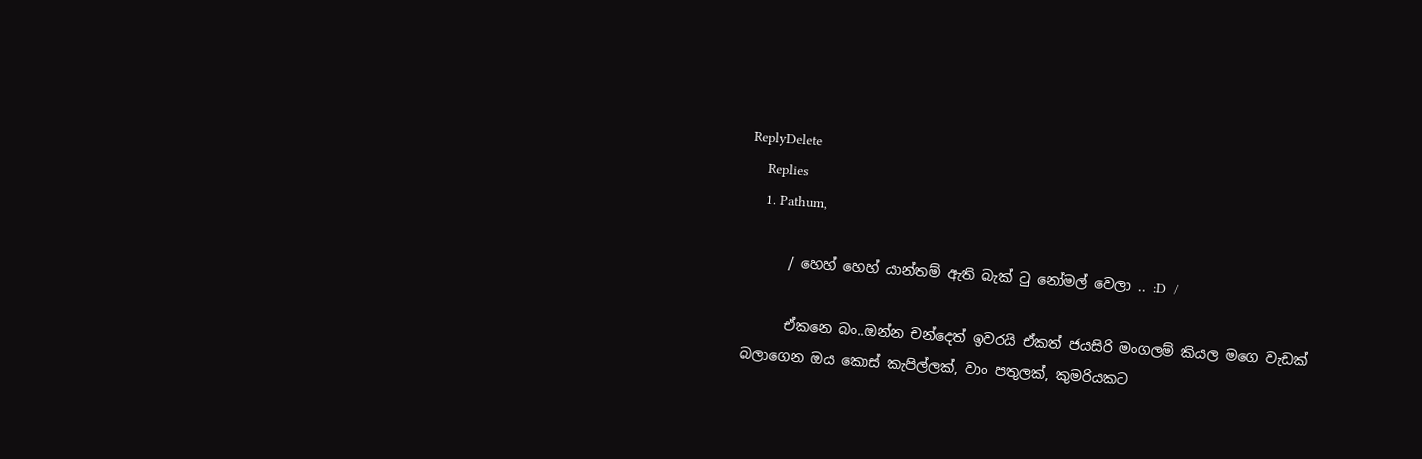ReplyDelete
    Replies
    1. Pathum,

      / හෙහ් හෙහ් යාන්තම් ඇති බැක් ටු නෝමල් වෙලා .. :D  /

      ඒකනෙ බං..ඔන්න චන්දෙත් ඉවරයි ඒකත් ජයසිරි මංගලම් කියල මගෙ වැඩක් බලාගෙන ඔය කොස් කැපිල්ලක්, වාං පතුලක්, කුමරියකට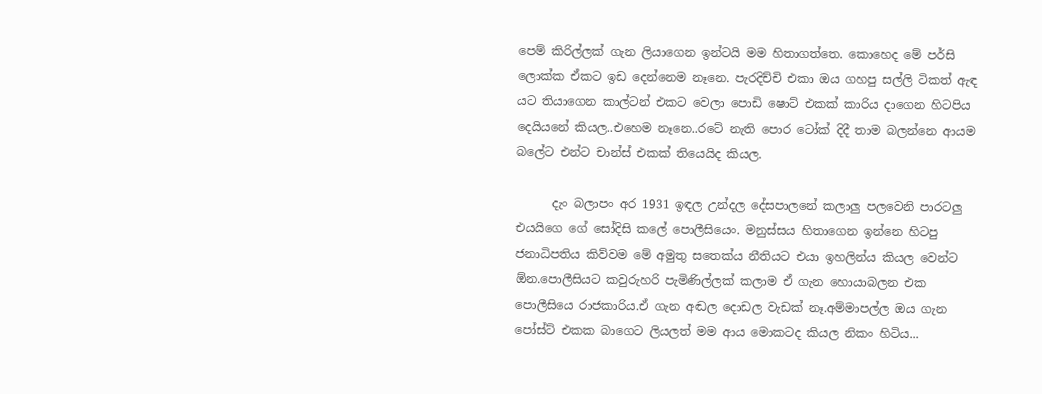පෙම් කිරිල්ලක් ගැන ලියාගෙන ඉන්ටයි මම හිතාගත්තෙ. කොහෙද මේ පර්සි ලොක්ක ඒකට ඉඩ දෙන්නෙම නෑනෙ. පැරදිච්චි එකා ඔය ගහපු සල්ලි ටිකත් ඇඳ යට තියාගෙන කාල්ටන් එකට වෙලා පොඩි ෂොට් එකක් කාරිය දාගෙන හිටපිය දෙයියනේ කියල..එහෙම නෑනෙ..රටේ නැති පොර ටෝක් දිදී තාම බලන්නෙ ආයම බලේට එන්ට චාන්ස් එකක් තියෙයිද කියල.

      දැං බලාපං අර 1931 ඉඳල උන්දල දේසපාලනේ කලාලු පලවෙනි පාරටලු එයයිගෙ ගේ සෝදිසි කලේ පොලීසියෙං. මනුස්සය හිතාගෙන ඉන්නෙ හිටපු ජනාධිපතිය කිව්වම මේ අමුතු සතෙක්ය නීතියට එයා ඉහලින්ය කියල වෙන්ට ඕන.පොලීසියට කවුරුහරි පැමිණිල්ලක් කලාම ඒ ගැන හොයාබලන එක පොලීසියෙ රාජකාරිය.ඒ ගැන අඬල දොඩල වැඩක් නෑ.අම්මාපල්ල ඔය ගැන පෝස්ට් එකක බාගෙට ලියලත් මම ආය මොකටද කියල නිකං හිටිය...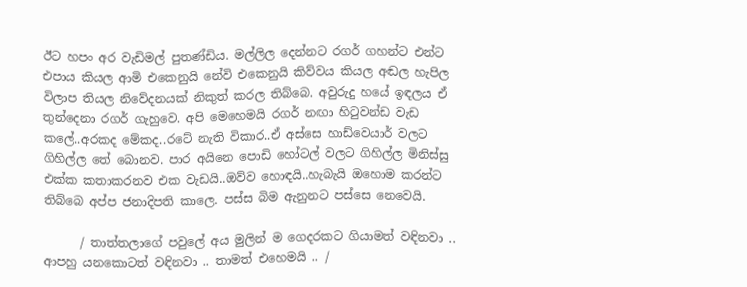ඊට හපං අර වැඩිමල් පුතණ්ඩිය. මල්ලිල දෙන්නට රගර් ගහන්ට එන්ට එපාය කියල ආමි එකෙනුයි නේවි එකෙනුයි කිව්වය කියල අඬල හැපිල විලාප තියල නිවේදනයක් නිකුත් කරල තිබ්බෙ. අවුරුදු හයේ ඉඳලය ඒ තුන්දෙනා රගර් ගැහුවෙ. අපි මෙහෙමයි රගර් නඟා හිටුවන්ඩ වැඩ කලේ..අරකද මේකද..රටේ නැති විකාර..ඒ අස්සෙ හාඩ්වෙයාර් වලට ගිහිල්ල තේ බොනව. පාර අයිනෙ පොඩි හෝටල් වලට ගිහිල්ල මිනිස්සු එක්ක කතාකරනව එක වැඩයි..ඔව්ව හොඳයි..හැබැයි ඔහොම කරන්ට තිබ්බෙ අප්ප ජනාදිපති කාලෙ. පස්ස බිම ඇනුනට පස්සෙ නෙවෙයි.

      / තාත්තලාගේ පවුලේ අය මුලින් ම ගෙදරකට ගියාමත් වඳිනවා .. ආපහු යනකොටත් වඳිනවා .. තාමත් එහෙමයි .. /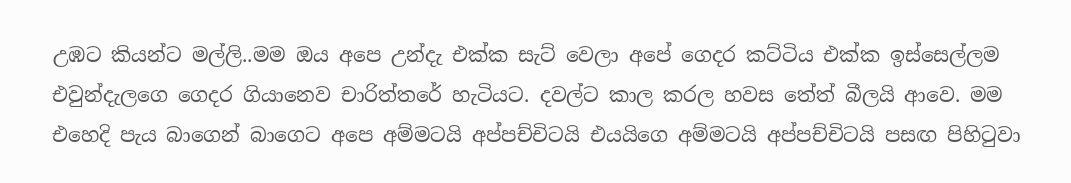උඹට කියන්ට මල්ලි..මම ඔය අපෙ උන්දැ එක්ක සැට් වෙලා අපේ ගෙදර කට්ටිය එක්ක ඉස්සෙල්ලම එවුන්දැලගෙ ගෙදර ගියානෙව චාරිත්තරේ හැටියට. දවල්ට කාල කරල හවස තේත් බීලයි ආවෙ. මම එහෙදි පැය බාගෙන් බාගෙට අපෙ අම්මටයි අප්පච්චිටයි එයයිගෙ අම්මටයි අප්පච්චිටයි පසඟ පිහිටුවා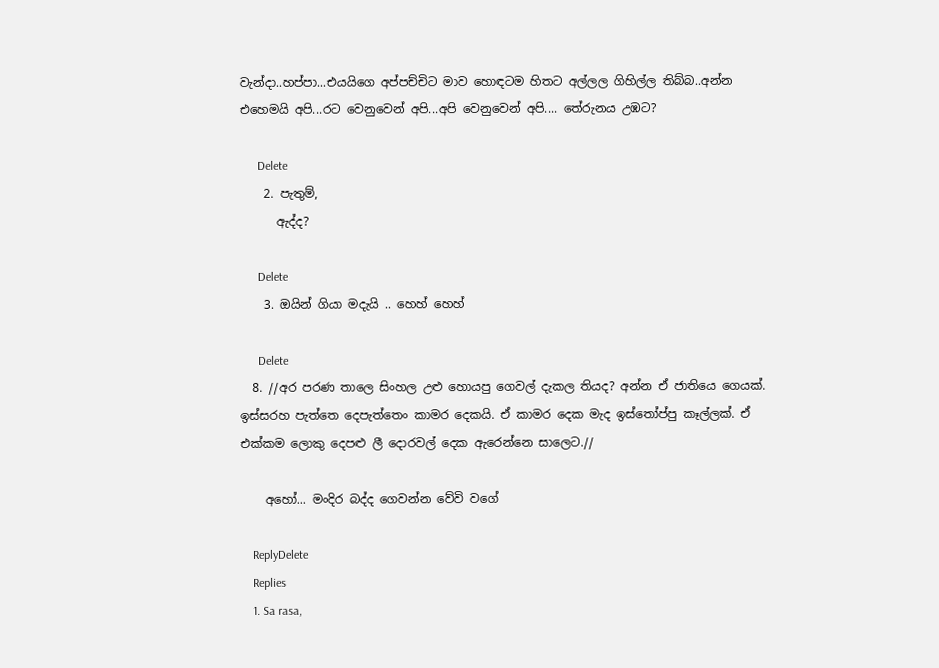වැන්දා..හප්පා...එයයිගෙ අප්පච්චිට මාව හොඳටම හිතට අල්ලල ගිහිල්ල තිබ්බ..අන්න එහෙමයි අපි...රට වෙනුවෙන් අපි...අපි වෙනුවෙන් අපි.... තේරුනය උඹට?

      Delete
    2. පැතුම්,
      ඇද්ද?

      Delete
    3. ඔයින් ගියා මදැයි .. හෙහ් හෙහ්

      Delete
  8. //අර පරණ තාලෙ සිංහල උළු හොයපු ගෙවල් දැකල තියද? අන්න ඒ ජාතියෙ ගෙයක්. ඉස්සරහ පැත්තෙ දෙපැත්තෙං කාමර දෙකයි. ඒ කාමර දෙක මැද ඉස්තෝප්පු කෑල්ලක්. ඒ එක්කම ලොකු දෙපළු ලී දොරවල් දෙක ඇරෙන්නෙ සාලෙට.//

    අහෝ... මංදිර බද්ද ගෙවන්න වේවි වගේ

    ReplyDelete
    Replies
    1. Sa rasa,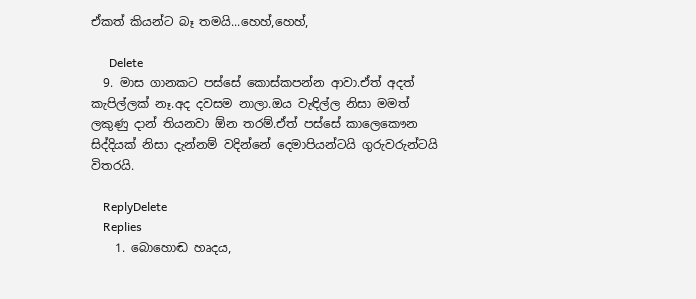ඒකත් කියන්ට බෑ තමයි...හෙහ්,හෙහ්,

      Delete
  9. මාස ගානකට පස්සේ කොස්කපන්න ආවා.ඒත් අදත් කැපිල්ලක් නෑ.අද දවසම නාලා.ඔය වැඳිල්ල නිසා මමත් ලකුණු දාන් තියනවා ඕන තරම්.ඒත් පස්සේ කාලෙකෞන සිද්දියක් නිසා දැන්නම් වදින්නේ දෙමාපියන්ටයි ගුරුවරුන්ටයි විතරයි.

    ReplyDelete
    Replies
    1. බොහොඬ හෘදය,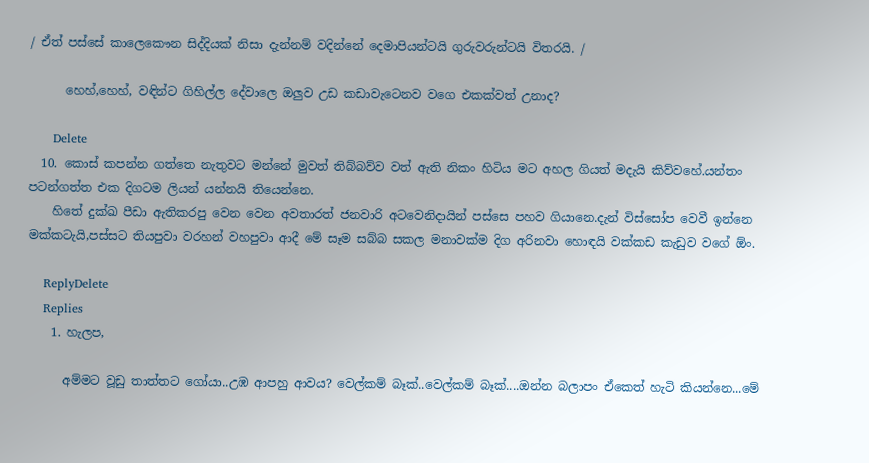/ ඒත් පස්සේ කාලෙකෞන සිද්දියක් නිසා දැන්නම් වදින්නේ දෙමාපියන්ටයි ගුරුවරුන්ටයි විතරයි. /

      හෙහ්,හෙහ්, වඳින්ට ගිහිල්ල දේවාලෙ ඔලුව උඩ කඩාවැටෙනව වගෙ එකක්වත් උනාද?

      Delete
  10. කොස් කපන්න ගත්තෙ නැතුවට මන්නේ මුවත් තිබ්බව්ව වත් ඇති නිකං හිටිය මට අහල ගියත් මදැයි කිව්වහේ.යන්තං පටන්ගත්ත එක දිගටම ලියන් යන්නයි තියෙන්නෙ.
    හිතේ දුක්ඛ පීඩා ඇතිකරපු වෙන වෙන අවතාරත් ජනවාරි අටවෙනිදායින් පස්සෙ පහව ගියානෙ.දැන් විස්සෝප වෙවී ඉන්නෙ මක්කටැයි,පස්සට තියපුවා වරහන් වහපුවා ආදී මේ සෑම සබ්බ සකල මනාවක්ම දිග අරිනවා හොඳයි වක්කඩ කැඩුව වගේ ඕං.

    ReplyDelete
    Replies
    1. හැලප,

      අම්මට වූඩු තාත්තට ගෝයා..උඹ ආපහු ආවය? වෙල්කම් බෑක්..වෙල්කම් බෑක්....ඔන්න බලාපං ඒකෙත් හැටි කියන්නෙ...මේ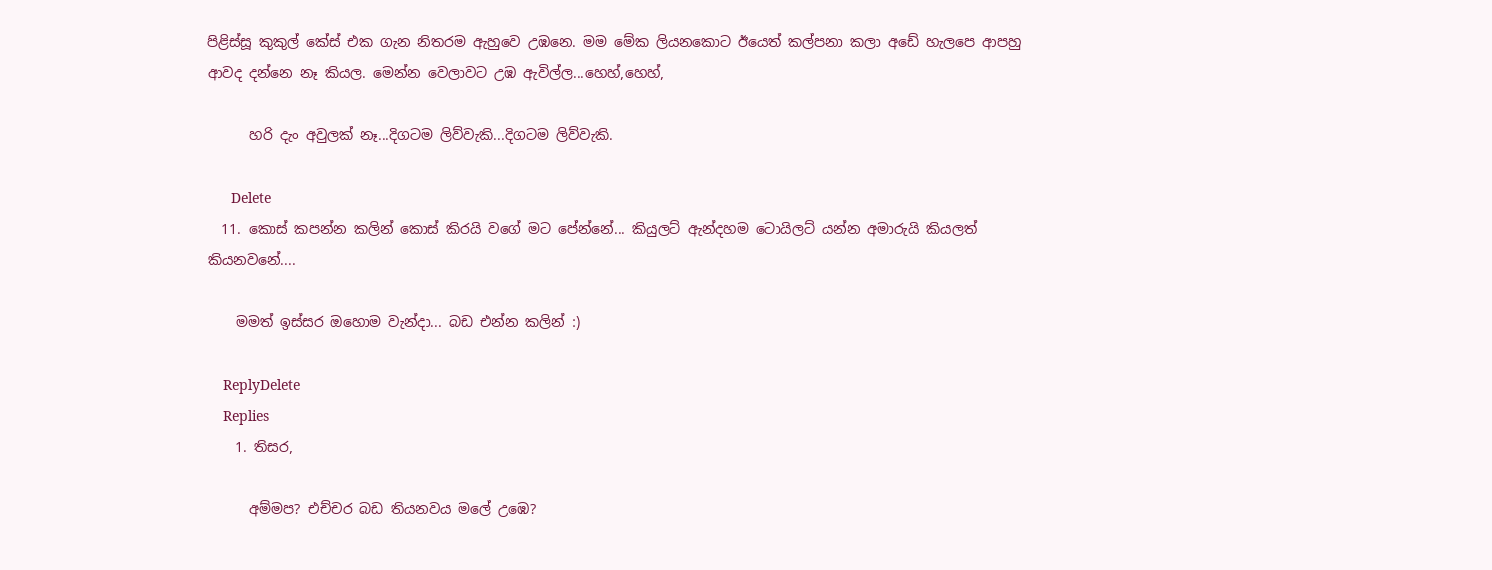පිළිස්සූ කුකුල් කේස් එක ගැන නිතරම ඇහුවෙ උඹනෙ. මම මේක ලියනකොට ඊයෙත් කල්පනා කලා අඩේ හැලපෙ ආපහු ආවද දන්නෙ නෑ කියල. මෙන්න වෙලාවට උඹ ඇවිල්ල...හෙහ්,හෙහ්,

      හරි දැං අවුලක් නෑ...දිගටම ලිව්වැකි...දිගටම ලිව්වැකි.

      Delete
  11. කොස් කපන්න කලින් කොස් කිරයි වගේ මට පේන්නේ... කියුලට් ඇන්දහම ටොයිලට් යන්න අමාරුයි කියලත් කියනවනේ....

    මමත් ඉස්සර ඔහොම වැන්දා... බඩ එන්න කලින් :)

    ReplyDelete
    Replies
    1. තිසර,

      අම්මප? එච්චර බඩ තියනවය මලේ උඹෙ?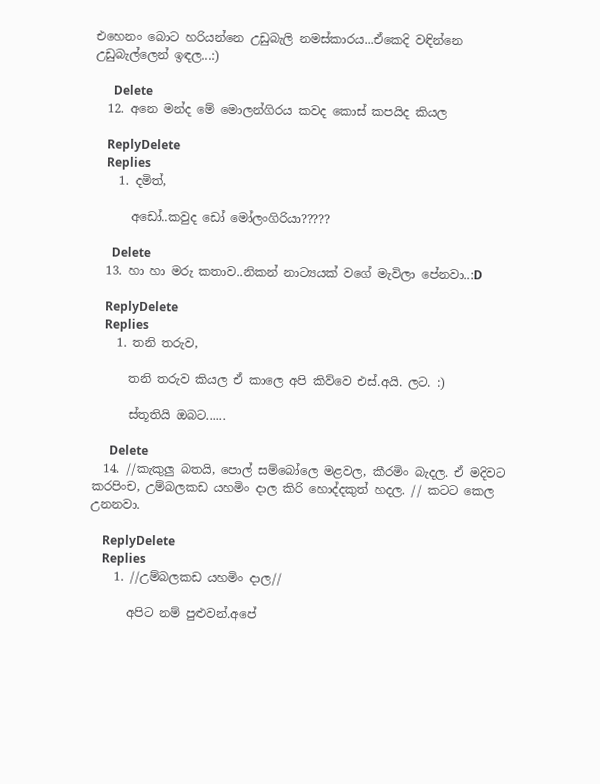එහෙනං බොට හරියන්නෙ උඩුබැලි නමස්කාරය...ඒකෙදි වඳින්නෙ උඩුබැල්ලෙන් ඉඳල...:)

      Delete
  12. අනෙ මන්ද මේ මොලන්ගිරය කවද කොස් කපයිද කියල

    ReplyDelete
    Replies
    1. දමිත්,

      අඩෝ..කවුද ඩෝ මෝලංගිරියා?????

      Delete
  13. හා හා මරු කතාව..නිකන් නාට්‍යයක් වගේ මැවිලා පේනවා..:D

    ReplyDelete
    Replies
    1. තනි තරුව,

      තනි තරුව කියල ඒ කාලෙ අපි කිව්වෙ එස්.අයි. ලට. :)

      ස්තූතියි ඔබට......

      Delete
  14. //කැකුලු බතයි, පොල් සම්බෝලෙ මළවල, කීරමිං බැදල. ඒ මදිවට කරපිංච, උම්බලකඩ යහමිං දාල කිරි හොද්දකුත් හදල. // කටට කෙල උනනවා.

    ReplyDelete
    Replies
    1. //උම්බලකඩ යහමිං දාල//

      අපිට නම් පුළුවන්.අපේ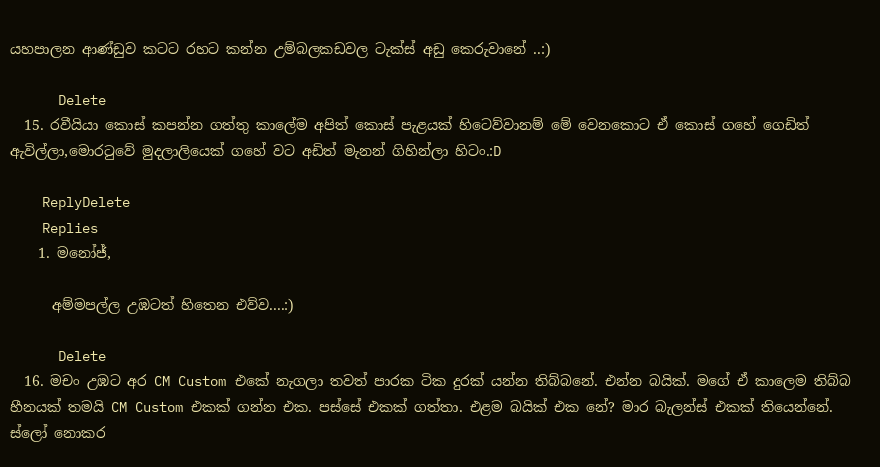යහපාලන ආණ්ඩුව කටට රහට කන්න උම්බලකඩවල ටැක්ස් අඩු කෙරුවානේ ..:)

      Delete
  15. රවීයියා කොස් කපන්න ගත්තු කාලේම අපිත් කොස් පැළයක් හිටෙව්වානම් මේ වෙනකොට ඒ කොස් ගහේ ගෙඩිත් ඇවිල්ලා,මොරටුවේ මුදලාලියෙක් ගහේ වට අඩිත් මැනන් ගිහින්ලා හිටං.:D

    ReplyDelete
    Replies
    1. මනෝජ්,

      අම්මපල්ල උඹටත් හිතෙන එව්ව....:)

      Delete
  16. මචං උඹට අර CM Custom එකේ නැගලා තවත් පාරක ටික දුරක් යන්න තිබ්බනේ. එන්න බයික්. මගේ ඒ කාලෙම තිබ්බ හීනයක් තමයි CM Custom එකක් ගන්න එක. පස්සේ එකක් ගත්තා. එළම බයික් එක නේ? මාර බැලන්ස් එකක් තියෙන්නේ. ස්ලෝ නොකර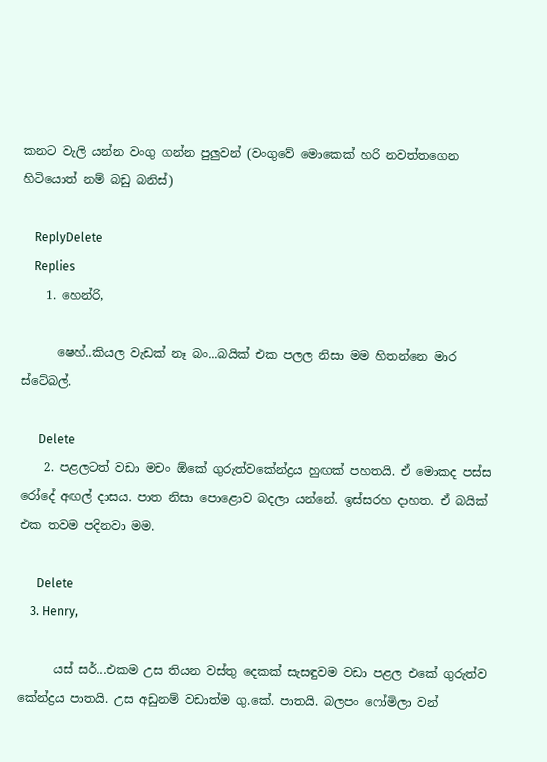කනට වැලි යන්න වංගු ගන්න පුලුවන් (වංගුවේ මොකෙක් හරි නවත්තගෙන හිටියොත් නම් බඩු බනිස්)

    ReplyDelete
    Replies
    1. හෙන්රි,

      ෂෙහ්..කියල වැඩක් නෑ බං...බයික් එක පලල නිසා මම හිතන්නෙ මාර ස්ටේබල්.

      Delete
    2. පළලටත් වඩා මචං ඕකේ ගුරුත්වකේන්ද්‍රය හුඟක් පහතයි. ඒ මොකද පස්ස රෝදේ අඟල් දාසය. පාත නිසා පොළොව බදලා යන්නේ. ඉස්සරහ දාහත. ඒ බයික් එක තවම පදිනවා මම.

      Delete
    3. Henry,

      යස් සර්...එකම උස තියන වස්තු දෙකක් සැසඳුවම වඩා පළල එකේ ගුරුත්ව කේන්ද්‍රය පාතයි. උස අඩුනම් වඩාත්ම ගු.කේ. පාතයි. බලපං ෆෝමිලා වන්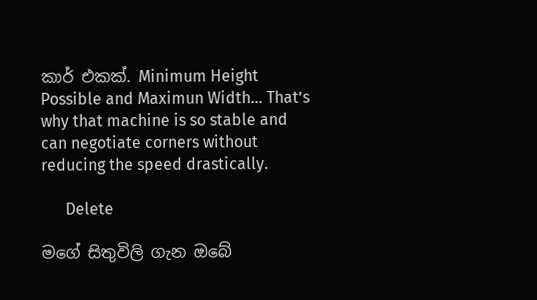කාර් එකක්. Minimum Height Possible and Maximun Width... That’s why that machine is so stable and can negotiate corners without reducing the speed drastically.

      Delete

මගේ සිතුවිලි ගැන ඔබේ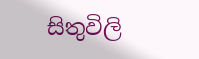සිතුවිලි